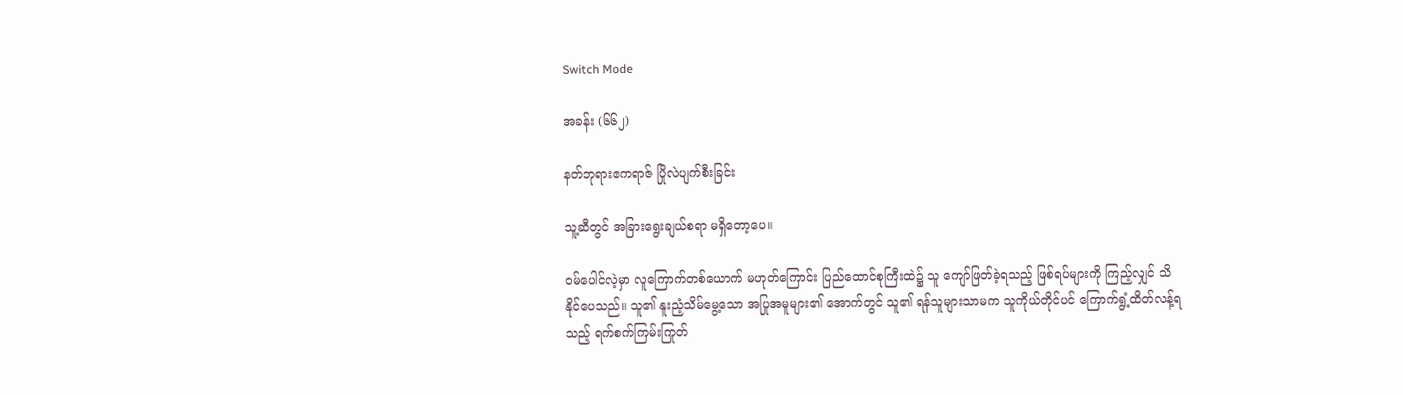Switch Mode

အခန်း (၆၆၂)

နတ်ဘုရားဧကရာဇ် ပြိုလဲပျက်စီးခြင်း

သူ့ဆီတွင် အခြားရွေးချယ်စရာ မရှိတော့ပေ။

ဝမ်ပေါင်လဲ့မှာ လူကြောက်တစ်ယောက် မဟုတ်ကြောင်း ပြည်ထောင်စုကြီးထဲ၌ သူ ကျော်ဖြတ်ခဲ့ရသည့် ဖြစ်ရပ်များကို ကြည့်လျှင် သိနိုင်ပေသည်။ သူ၏ နူးညံ့သိမ်မွေ့သော အပြုအမူများ၏ အောက်တွင် သူ၏ ရန်သူများသာမက သူကိုယ်တိုင်ပင် ကြောက်ရွံ့ထိတ်လန့်ရသည့် ရက်စက်ကြမ်းကြုတ်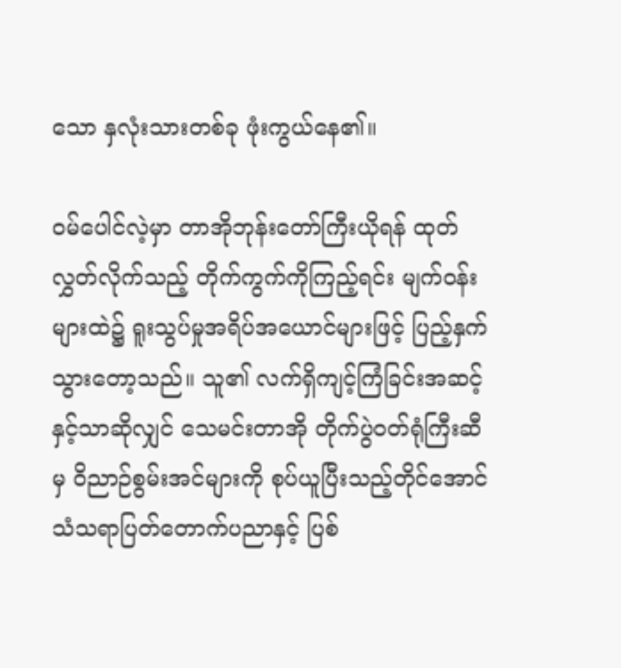သော နှလုံးသားတစ်ခု ဖုံးကွယ်နေ၏။

ဝမ်ပေါင်လဲ့မှာ တာအိုဘုန်းတော်ကြီးယိုရန် ထုတ်လွှတ်လိုက်သည့် တိုက်ကွက်ကိုကြည့်ရင်း မျက်ဝန်းများထဲ၌ ရူးသွပ်မှုအရိပ်အယောင်များဖြင့် ပြည့်နှက်သွားတော့သည်။ သူ၏ လက်ရှိကျင့်ကြံခြင်းအဆင့်နှင့်သာဆိုလျှင် သေမင်းတာအို တိုက်ပွဲဝတ်ရုံကြီးဆီမှ ဝိညာဉ်စွမ်းအင်များကို စုပ်ယူပြီးသည့်တိုင်အောင် သံသရာပြတ်တောက်ပညာနှင့် ပြစ်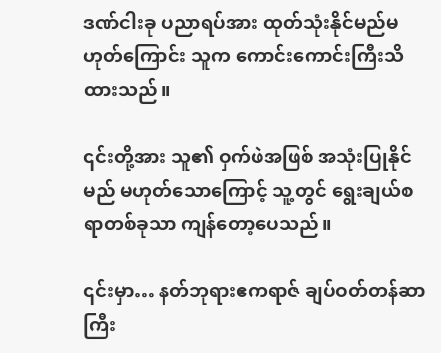ဒဏ်ငါးခု ပညာရပ်အား ထုတ်သုံးနိုင်မည်မဟုတ်ကြောင်း သူက ကောင်းကောင်းကြီးသိထားသည်။

၎င်းတို့အား သူ၏ ဝှက်ဖဲအဖြစ် အသုံးပြုနိုင်မည် မဟုတ်သောကြောင့် သူ့တွင် ရွေးချယ်စရာတစ်ခုသာ ကျန်တော့ပေသည်။

၎င်းမှာ… နတ်ဘုရားဧကရာဇ် ချပ်ဝတ်တန်ဆာကြီး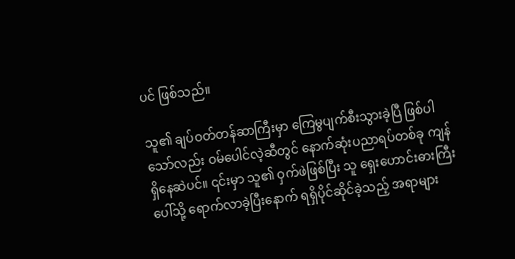ပင် ဖြစ်သည်။

သူ၏ ချပ်ဝတ်တန်ဆာကြီးမှာ ကြေမွပျက်စီးသွားခဲ့ပြီ ဖြစ်ပါသော်လည်း ဝမ်ပေါင်လဲ့ဆီတွင် နောက်ဆုံးပညာရပ်တစ်ခု ကျန်ရှိနေဆဲပင်။ ၎င်းမှာ သူ၏ ဝှက်ဖဲဖြစ်ပြီး သူ ရှေးဟောင်းဓားကြီးပေါ်သို့ ရောက်လာခဲ့ပြီးနောက် ရရှိပိုင်ဆိုင်ခဲ့သည့် အရာများ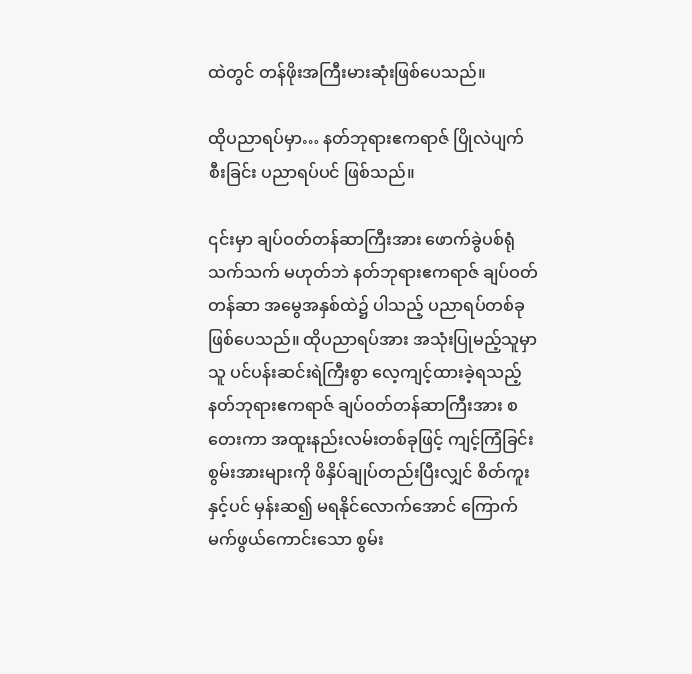ထဲတွင် တန်ဖိုးအကြီးမားဆုံးဖြစ်ပေသည်။

ထိုပညာရပ်မှာ… နတ်ဘုရားဧကရာဇ် ပြိုလဲပျက်စီးခြင်း ပညာရပ်ပင် ဖြစ်သည်။

၎င်းမှာ ချပ်ဝတ်တန်ဆာကြီးအား ဖောက်ခွဲပစ်ရုံသက်သက် မဟုတ်ဘဲ နတ်ဘုရားဧကရာဇ် ချပ်ဝတ်တန်ဆာ အမွေအနှစ်ထဲ၌ ပါသည့် ပညာရပ်တစ်ခု ဖြစ်ပေသည်။ ထိုပညာရပ်အား အသုံးပြုမည့်သူမှာ သူ ပင်ပန်းဆင်းရဲကြီးစွာ လေ့ကျင့်ထားခဲ့ရသည့် နတ်ဘုရားဧကရာဇ် ချပ်ဝတ်တန်ဆာကြီးအား စတေးကာ အထူးနည်းလမ်းတစ်ခုဖြင့် ကျင့်ကြံခြင်းစွမ်းအားများကို ဖိနှိပ်ချုပ်တည်းပြီးလျှင် စိတ်ကူးနှင့်ပင် မှန်းဆ၍ မရနိုင်လောက်အောင် ကြောက်မက်ဖွယ်ကောင်းသော စွမ်း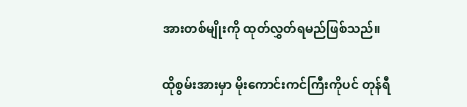အားတစ်မျိုးကို ထုတ်လွှတ်ရမည်ဖြစ်သည်။

ထိုစွမ်းအားမှာ မိုးကောင်းကင်ကြီးကိုပင် တုန်ရီ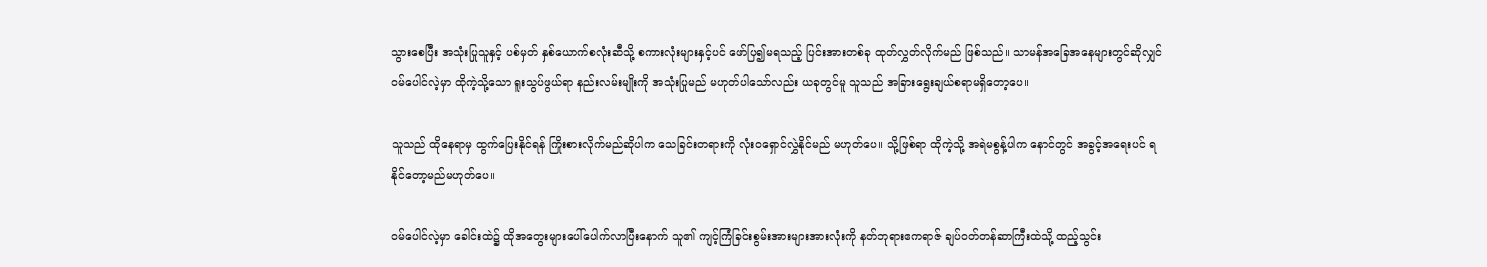သွားစေပြီး အသုံးပြုသူနှင့် ပစ်မှတ် နှစ်ယောက်စလုံးဆီသို့ စကားလုံးများနှင့်ပင် ဖော်ပြ၍မရသည့် ပြင်းအားတစ်ခု ထုတ်လွှတ်လိုက်မည် ဖြစ်သည်။ သာမန်အခြေအနေများတွင်ဆိုလျှင် ဝမ်ပေါင်လဲ့မှာ ထိုကဲ့သို့သော ရူးသွပ်ဖွယ်ရာ နည်းလမ်းမျိုးကို အသုံးပြုမည် မဟုတ်ပါသော်လည်း ယခုတွင်မူ သူသည် အခြားရွေးချယ်စရာမရှိတော့ပေ။

သူသည် ထိုနေရာမှ ထွက်ပြေးနိုင်ရန် ကြိုးစားလိုက်မည်ဆိုပါက သေခြင်းတရားကို လုံးဝရှောင်လွှဲနိုင်မည် မဟုတ်ပေ။ သို့ဖြစ်ရာ ထိုကဲ့သို့ အရဲမစွန့်ပါက နောင်တွင် အခွင့်အရေးပင် ရနိုင်တော့မည်မဟုတ်ပေ။

ဝမ်ပေါင်လဲ့မှာ ခေါင်းထဲ၌ ထိုအတွေးများပေါ်ပေါက်လာပြီးနောက် သူ၏ ကျင့်ကြံခြင်းစွမ်းအားများအားလုံးကို နတ်ဘုရားဧကရာဇ် ချပ်ဝတ်တန်ဆာကြီးထဲသို့ ထည့်သွင်း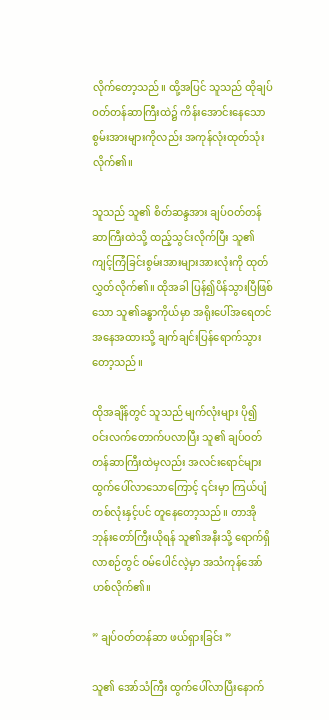လိုက်တော့သည်။ ထို့အပြင် သူသည် ထိုချပ်ဝတ်တန်ဆာကြီးထဲ၌ ကိန်းအောင်းနေသော စွမ်းအားများကိုလည်း အကုန်လုံးထုတ်သုံးလိုက်၏။

သူသည် သူ၏ စိတ်ဆန္ဒအား ချပ်ဝတ်တန်ဆာကြီးထဲသို့ ထည့်သွင်းလိုက်ပြီး သူ၏ ကျင့်ကြံခြင်းစွမ်းအားများအားလုံးကို ထုတ်လွှတ်လိုက်၏။ ထိုအခါ ပြန်၍ပိန်သွားပြီဖြစ်သော သူ၏ခန္ဓာကိုယ်မှာ အရိုးပေါ်အရေတင် အနေအထားသို့ ချက်ချင်းပြန်ရောက်သွားတော့သည်။

ထိုအချိန်တွင် သူသည် မျက်လုံးများ ပို၍ ဝင်းလက်တောက်ပလာပြီး သူ၏ ချပ်ဝတ်တန်ဆာကြီးထဲမှလည်း အလင်းရောင်များ ထွက်ပေါ်လာသောကြောင့် ၎င်းမှာ ကြယ်ပျံတစ်လုံးနှင့်ပင် တူနေတော့သည်။ တာအိုဘုန်းတော်ကြီးယိုရန် သူ၏အနီးသို့ ရောက်ရှိလာစဉ်တွင် ဝမ်ပေါင်လဲ့မှာ အသံကုန်အော်ဟစ်လိုက်၏။

” ချပ်ဝတ်တန်ဆာ ဖယ်ရှားခြင်း ”

သူ၏ အော်သံကြီး ထွက်ပေါ်လာပြီးနောက်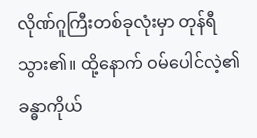လိုဏ်ဂူကြီးတစ်ခုလုံးမှာ တုန်ရီသွား၏။ ထို့နောက် ဝမ်ပေါင်လဲ့၏ ခန္ဓာကိုယ်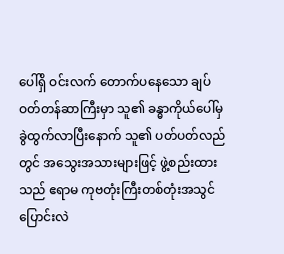ပေါ်ရှိ ဝင်းလက် တောက်ပနေသော ချပ်ဝတ်တန်ဆာကြီးမှာ သူ၏ ခန္ဓာကိုယ်ပေါ်မှ ခွဲထွက်လာပြီးနောက် သူ၏ ပတ်ပတ်လည်တွင် အသွေးအသားများဖြင့် ဖွဲ့စည်းထားသည် ဧရာမ ကုဗတုံးကြီးတစ်တုံးအသွင် ပြောင်းလဲ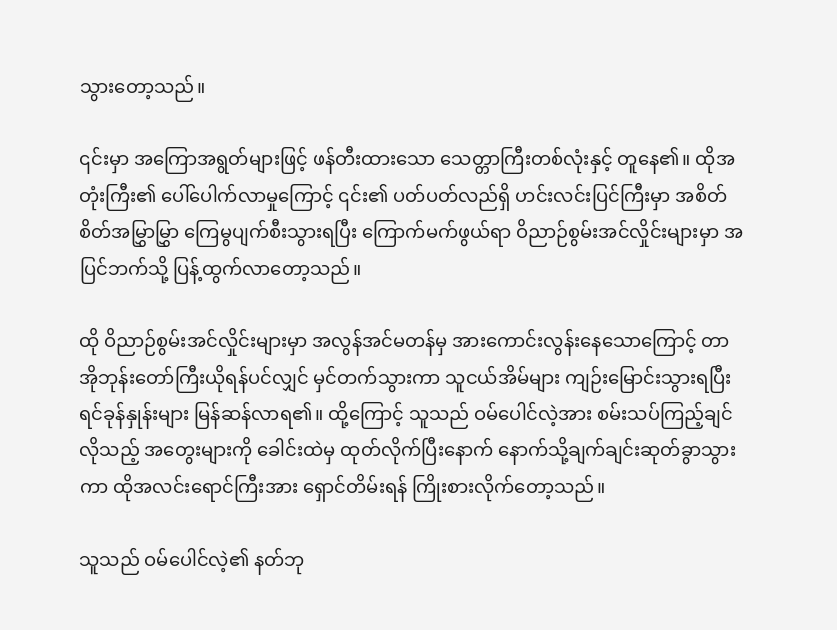သွားတော့သည်။

၎င်းမှာ အကြောအရွတ်များဖြင့် ဖန်တီးထားသော သေတ္တာကြီးတစ်လုံးနှင့် ‌တူနေ၏။ ထိုအတုံးကြီး၏ ပေါ်ပေါက်လာမှုကြောင့် ၎င်း၏ ပတ်ပတ်လည်ရှိ ဟင်းလင်းပြင်ကြီးမှာ အစိတ်စိတ်အမြွှာမြွှာ ကြေမွပျက်စီးသွားရပြီး ကြောက်မက်ဖွယ်ရာ ဝိညာဉ်စွမ်းအင်လှိုင်းများမှာ အပြင်ဘက်သို့ ပြန့်ထွက်လာတော့သည်။

ထို ဝိညာဉ်စွမ်းအင်လှိုင်းများမှာ အလွန်အင်မတန်မှ အားကောင်းလွန်းနေသောကြောင့် တာအိုဘုန်းတော်ကြီးယိုရန်ပင်လျှင် မှင်တက်သွားကာ သူငယ်အိမ်များ ကျဉ်းမြောင်းသွားရပြီး ရင်ခုန်နှုန်းများ မြန်ဆန်လာရ၏။ ထို့ကြောင့် သူသည် ဝမ်ပေါင်လဲ့အား စမ်းသပ်ကြည့်ချင်လိုသည့် အတွေးများကို ခေါင်းထဲမှ ထုတ်လိုက်ပြီးနောက် နောက်သို့ချက်ချင်းဆုတ်ခွာသွားကာ ထိုအလင်းရောင်ကြီးအား ရှောင်တိမ်းရန် ကြိုးစားလိုက်တော့သည်။

သူသည် ဝမ်ပေါင်လဲ့၏ နတ်ဘု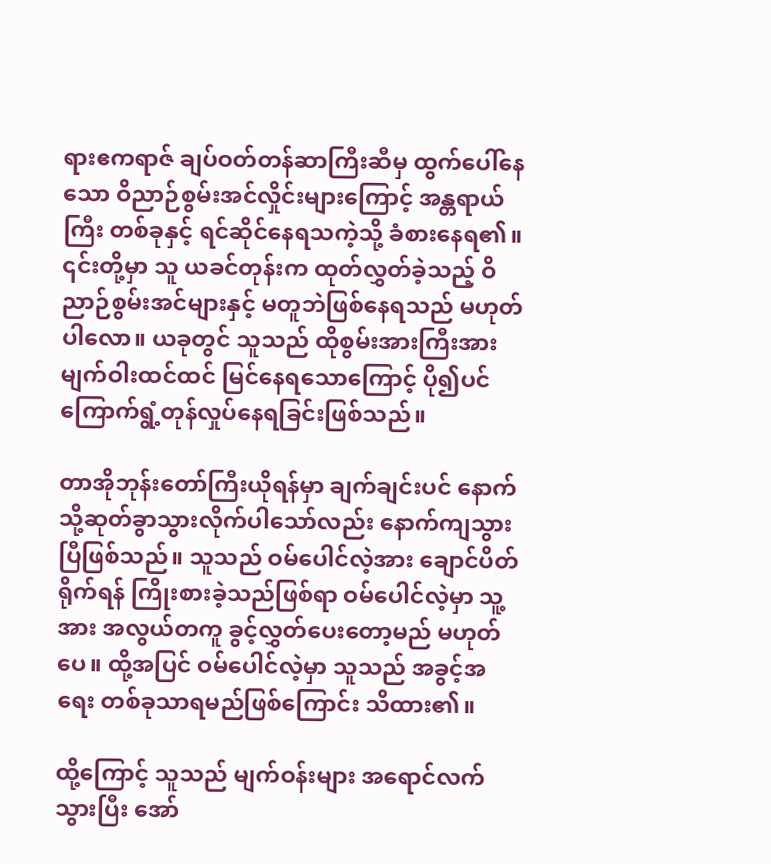ရားဧကရာဇ် ချပ်ဝတ်တန်ဆာကြီးဆီမှ ထွက်ပေါ်နေသော ဝိညာဉ်စွမ်းအင်လှိုင်းများကြောင့် အန္တရာယ်ကြီး တစ်ခုနှင့် ရင်ဆိုင်နေရသကဲ့သို့ ခံစားနေရ၏။ ၎င်းတို့မှာ သူ ယခင်တုန်းက ထုတ်လွှတ်ခဲ့သည့် ဝိညာဉ်စွမ်းအင်များနှင့် မတူဘဲဖြစ်နေရသည် မဟုတ်ပါလော။ ယခုတွင် သူသည် ထိုစွမ်းအားကြီးအား မျက်ဝါးထင်ထင် မြင်နေရသောကြောင့် ပို၍ပင် ကြောက်ရွံ့တုန်လှုပ်နေရခြင်းဖြစ်သည်။

တာအိုဘုန်းတော်ကြီးယိုရန်မှာ ချက်ချင်းပင် နောက်သို့ဆုတ်ခွာသွားလိုက်ပါသော်လည်း နောက်ကျသွားပြီဖြစ်သည်။ သူသည် ဝမ်ပေါင်လဲ့အား ချောင်ပိတ်ရိုက်ရန် ကြိုးစားခဲ့သည်ဖြစ်ရာ ဝမ်ပေါင်လဲ့မှာ သူ့အား အလွယ်တကူ ခွင့်လွှတ်ပေးတော့မည် မဟုတ်ပေ။ ထို့အပြင် ဝမ်ပေါင်လဲ့မှာ သူသည် အခွင့်အရေး တစ်ခုသာရမည်ဖြစ်ကြောင်း သိထား၏။

ထို့ကြောင့် သူသည် မျက်ဝန်းများ အရောင်လက်သွားပြီး အော်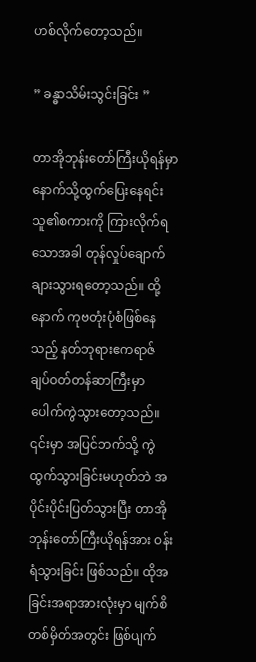ဟစ်လိုက်တော့သည်။

” ခန္ဓာသိမ်းသွင်းခြင်း ”

တာအိုဘုန်းတော်ကြီးယိုရန်မှာ နောက်သို့ထွက်ပြေးနေရင်း သူ၏စကားကို ကြားလိုက်ရသောအခါ တုန်လှုပ်ချောက်ချားသွားရတော့သည်။ ထို့နောက် ကုဗတုံးပုံစံဖြစ်နေသည့် နတ်ဘုရားဧကရာဇ် ချပ်ဝတ်တန်ဆာကြီးမှာ ပေါက်ကွဲသွားတော့သည်။ ၎င်းမှာ အပြင်ဘက်သို့ ကွဲထွက်သွားခြင်းမဟုတ်ဘဲ အပိုင်းပိုင်းပြတ်သွားပြီး တာအိုဘုန်းတော်ကြီးယိုရန်အား ဝန်းရံသွားခြင်း ဖြစ်သည်။ ထိုအခြင်းအရာအားလုံးမှာ မျက်စိတစ်မှိတ်အတွင်း ဖြစ်ပျက်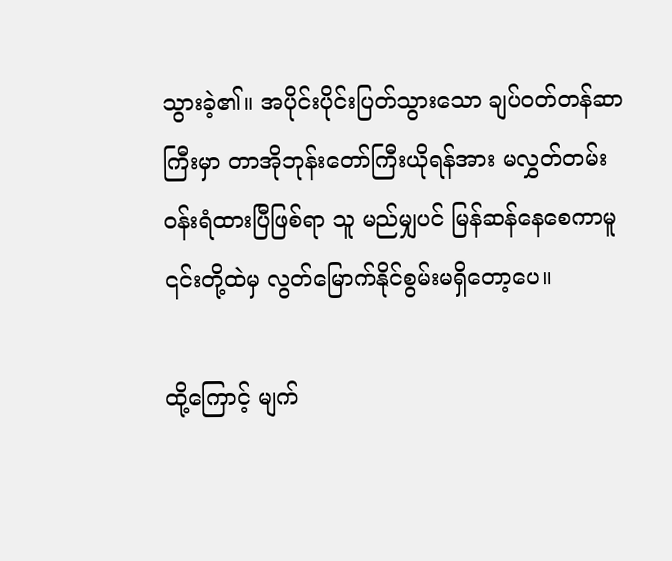သွားခဲ့၏။ အပိုင်းပိုင်းပြတ်သွားသော ချပ်ဝတ်တန်ဆာကြီးမှာ တာအိုဘုန်းတော်ကြီးယိုရန်အား မလွှတ်တမ်း ဝန်းရံထားပြီဖြစ်ရာ သူ မည်မျှပင် မြန်ဆန်နေစေကာမူ ၎င်းတို့ထဲမှ လွတ်မြောက်နိုင်စွမ်းမရှိတော့ပေ။

ထို့ကြောင့် မျက်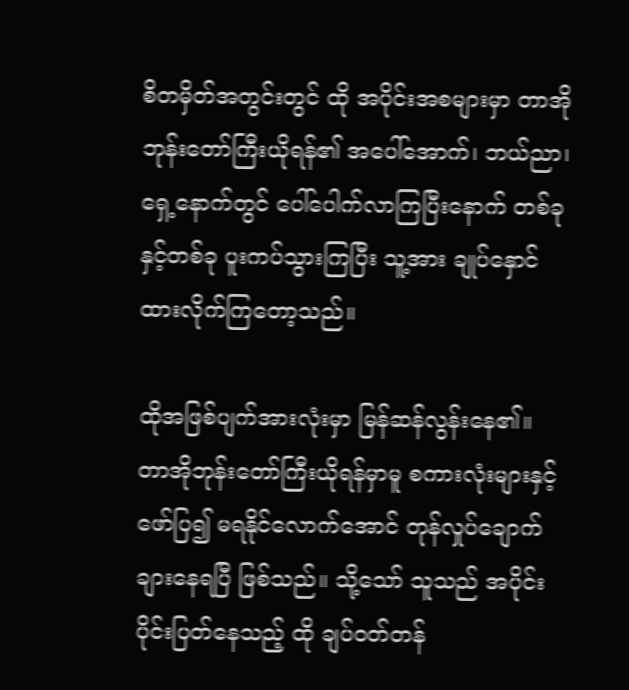စိတမှိတ်အတွင်းတွင် ထို အပိုင်းအစများမှာ တာအိုဘုန်းတော်ကြီးယိုရန်၏ အပေါ်အောက်၊ ဘယ်ညာ၊ ရှေ့နောက်တွင် ပေါ်ပေါက်လာကြပြီးနောက် တစ်ခုနှင့်တစ်ခု ပူးကပ်သွားကြပြီး သူ့အား ချုပ်နှောင်ထားလိုက်ကြတော့သည်။

ထိုအဖြစ်ပျက်အားလုံးမှာ မြန်ဆန်လွန်းနေ၏။ တာအိုဘုန်းတော်ကြီးယိုရန်မှာမူ စကားလုံးများနှင့် ဖော်ပြ၍ မရနိုင်လောက်အောင် တုန်လှုပ်ချောက်ချားနေရပြီ ဖြစ်သည်။ သို့သော် သူသည် အပိုင်းပိုင်းပြတ်နေသည့် ထို ချပ်ဝတ်တန်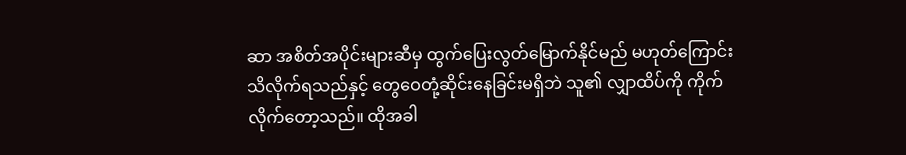ဆာ အစိတ်အပိုင်းများဆီမှ ထွက်ပြေးလွတ်မြောက်နိုင်မည် မဟုတ်ကြောင်း သိလိုက်ရသည်နှင့် တွေဝေတုံ့ဆိုင်းနေခြင်းမရှိဘဲ သူ၏ လျှာထိပ်ကို ကိုက်လိုက်တော့သည်။ ထိုအခါ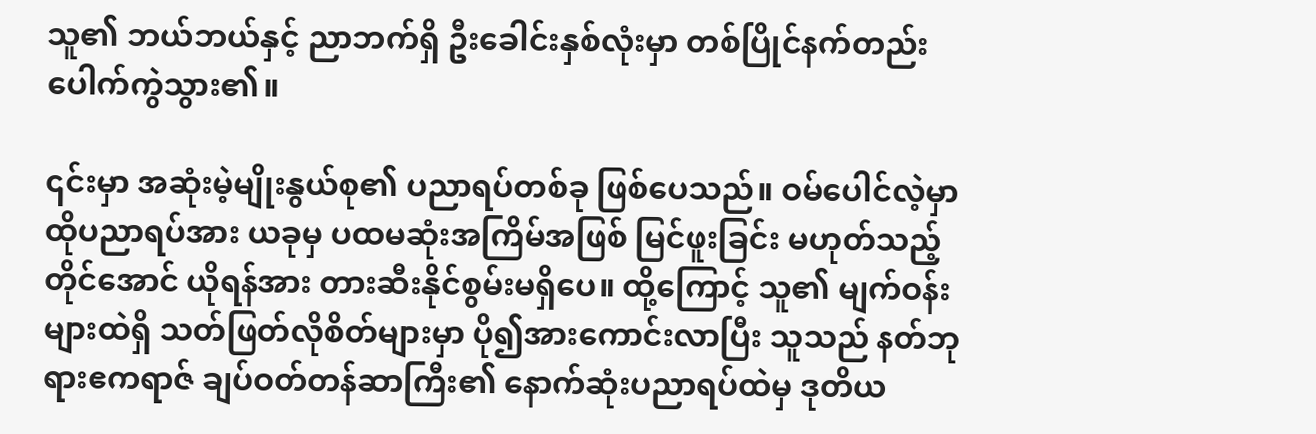သူ၏ ဘယ်ဘယ်နှင့် ညာဘက်ရှိ ဦးခေါင်းနှစ်လုံးမှာ တစ်ပြိုင်နက်တည်း ပေါက်ကွဲသွား၏။

၎င်းမှာ အဆုံးမဲ့မျိုးနွယ်စု၏ ပညာရပ်တစ်ခု ဖြစ်ပေသည်။ ဝမ်ပေါင်လဲ့မှာ ထိုပညာရပ်အား ယခုမှ ပထမဆုံးအကြိမ်အဖြစ် မြင်ဖူးခြင်း မဟုတ်သည့်တိုင်အောင် ယိုရန်အား တားဆီးနိုင်စွမ်းမရှိပေ။ ထို့ကြောင့် သူ၏ မျက်ဝန်းများထဲရှိ သတ်ဖြတ်လိုစိတ်များမှာ ပို၍အားကောင်းလာပြီး သူသည် နတ်ဘုရားဧကရာဇ် ချပ်ဝတ်တန်ဆာကြီး၏ နောက်ဆုံးပညာရပ်ထဲမှ ဒုတိယ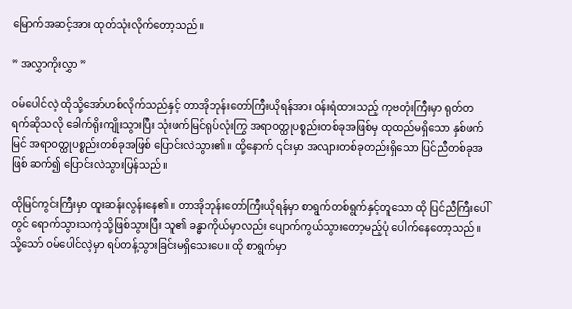မြောက်အဆင့်အား ထုတ်သုံးလိုက်တော့သည်။

” အလွှာကိုးလွှာ ”

ဝမ်ပေါင်လဲ့ ထိုသို့အော်ဟစ်လိုက်သည်နှင့် တာအိုဘုန်းတော်ကြီးယိုရန်အား ဝန်းရံထားသည့် ကုဗတုံးကြီးမှာ ရုတ်တရက်ဆိုသလို ခေါက်ရိုးကျိုးသွားပြီး သုံးဖက်မြင်ရုပ်လုံးကြွ အရာဝတ္ထုပစ္စည်းတစ်ခုအဖြစ်မှ ထုထည်မရှိသော နှစ်ဖက်မြင် အရာဝတ္ထုပစ္စည်းတစ်ခုအဖြစ် ပြောင်းလဲသွား၏။ ထို့နောက် ၎င်းမှာ အလျားတစ်ခုတည်းရှိသော ပြင်ညီတစ်ခုအဖြစ် ဆက်၍ ပြောင်းလဲသွားပြန်သည်။

ထိုမြင်ကွင်းကြီးမှာ ထူးဆန်းလွန်းနေ၏။ တာအိုဘုန်းတော်ကြီးယိုရန်မှာ စာရွက်တစ်ရွက်နှင့်တူသော ထို ပြင်ညီကြီးပေါ်တွင် ရောက်သွားသကဲ့သို့ဖြစ်သွားပြီး သူ၏ ခန္ဓာကိုယ်မှာလည်း ပျောက်ကွယ်သွားတော့မည့်ပုံ ပေါက်နေတော့သည်။ သို့သော် ဝမ်ပေါင်လဲ့မှာ ရပ်တန့်သွားခြင်းမရှိသေးပေ။ ထို စာရွက်မှာ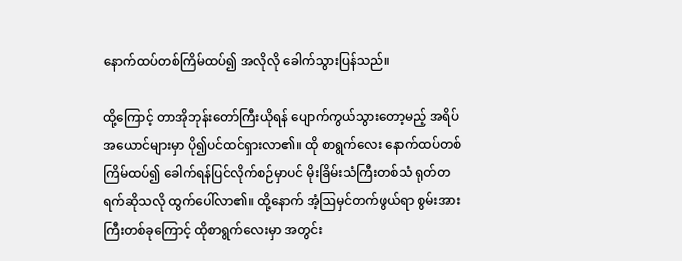နောက်ထပ်တစ်ကြိမ်ထပ်၍ အလိုလို ခေါက်သွားပြန်သည်။

ထို့ကြောင့် တာအိုဘုန်းတော်ကြီးယိုရန် ပျောက်ကွယ်သွားတော့မည့် အရိပ်အယောင်များမှာ ပို၍ပင်ထင်ရှားလာ၏။ ထို စာရွက်လေး နောက်ထပ်တစ်ကြိမ်ထပ်၍ ခေါက်ရန်ပြင်လိုက်စဉ်မှာပင် မိုးခြိမ်းသံကြီးတစ်သံ ရုတ်တရက်ဆိုသလို ထွက်ပေါ်လာ၏။ ထို့နောက် အံ့ဩမှင်တက်ဖွယ်ရာ စွမ်းအားကြီးတစ်ခုကြောင့် ထိုစာရွက်လေးမှာ အတွင်း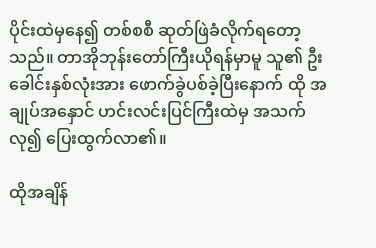ပိုင်းထဲမှနေ၍ တစ်စစီ ဆုတ်ဖြဲခံလိုက်ရတော့သည်။ တာအိုဘုန်းတော်ကြီးယိုရန်မှာမူ သူ၏ ဦးခေါင်းနှစ်လုံးအား ဖောက်ခွဲပစ်ခဲ့ပြီးနောက် ထို အချုပ်အနှောင် ဟင်းလင်းပြင်ကြီးထဲမှ အသက်လု၍ ပြေးထွက်လာ၏။

ထိုအချိန်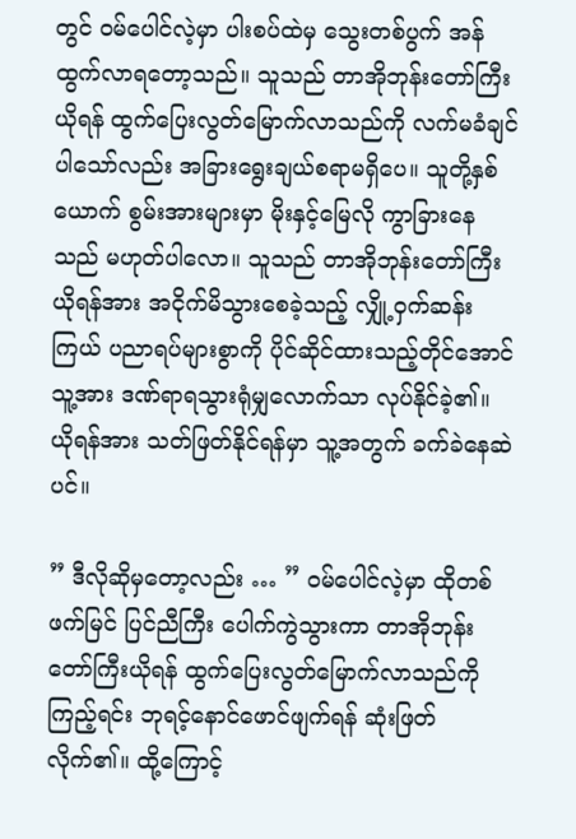တွင် ဝမ်ပေါင်လဲ့မှာ ပါးစပ်ထဲမှ သွေးတစ်ပွက် အန်ထွက်လာရတော့သည်။ သူသည် တာအိုဘုန်းတော်ကြီးယိုရန် ထွက်ပြေးလွတ်မြောက်လာသည်ကို လက်မခံချင်ပါသော်လည်း အခြားရွေးချယ်စရာမရှိပေ။ သူတို့နှစ်ယောက် စွမ်းအားများမှာ မိုးနှင့်မြေလို ကွာခြားနေသည် မဟုတ်ပါလော။ သူသည် တာအိုဘုန်းတော်ကြီးယိုရန်အား အငိုက်မိသွားစေခဲ့သည့် လျှို့ဝှက်ဆန်းကြယ် ပညာရပ်များစွာကို ပိုင်ဆိုင်ထားသည့်တိုင်အောင် သူ့အား ဒဏ်ရာရသွားရုံမျှလောက်သာ လုပ်နိုင်ခဲ့၏။ ယိုရန်အား သတ်ဖြတ်နိုင်ရန်မှာ သူ့အတွက် ခက်ခဲနေဆဲပင်။

” ဒီလိုဆိုမှတော့လည်း … ” ဝမ်ပေါင်လဲ့မှာ ထိုတစ်ဖက်မြင် ပြင်ညီကြီး ပေါက်ကွဲသွားကာ တာအိုဘုန်းတော်ကြီးယိုရန် ထွက်ပြေးလွတ်မြောက်လာသည်ကို ကြည့်ရင်း ဘုရင့်နောင်ဖောင်ဖျက်ရန် ဆုံးဖြတ်လိုက်၏။ ထို့ကြောင့်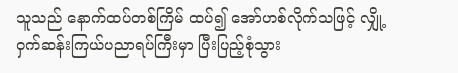သူသည် နောက်ထပ်တစ်ကြိမ် ထပ်၍ အော်ဟစ်လိုက်သဖြင့် လျှို့ဝှက်ဆန်းကြယ်ပညာရပ်ကြီးမှာ ပြီးပြည့်စုံသွား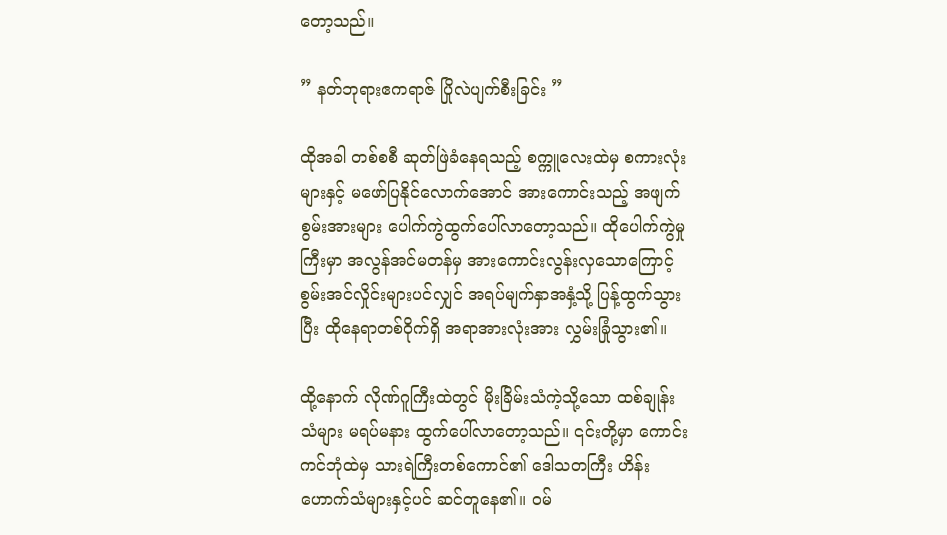တော့သည်။

” နတ်ဘုရားဧကရာဇ် ပြိုလဲပျက်စီးခြင်း ”

ထိုအခါ တစ်စစီ ဆုတ်ဖြဲခံနေရသည့် စက္ကူလေးထဲမှ စကားလုံးများနှင့် မဖော်ပြနိုင်လောက်အောင် အားကောင်းသည့် အဖျက်စွမ်းအားများ ပေါက်ကွဲထွက်ပေါ်လာတော့သည်။ ထိုပေါက်ကွဲမှုကြီးမှာ အလွန်အင်မတန်မှ အားကောင်းလွန်းလှသောကြောင့် စွမ်းအင်လှိုင်းများပင်လျှင် အရပ်မျက်နှာအနှံ့သို့ ပြန့်ထွက်သွားပြီး ထိုနေရာတစ်ဝိုက်ရှိ အရာအားလုံးအား လွှမ်းခြုံသွား၏။

ထို့နောက် လိုဏ်ဂူကြီးထဲတွင် မိုးခြိမ်းသံကဲ့သို့သော ထစ်ချုန်းသံများ မရပ်မနား ထွက်ပေါ်လာတော့သည်။ ၎င်းတို့မှာ ကောင်းကင်ဘုံထဲမှ သားရဲကြီးတစ်ကောင်၏ ဒေါသတကြီး ဟိန်းဟောက်သံများနှင့်ပင် ဆင်တူနေ၏။ ဝမ်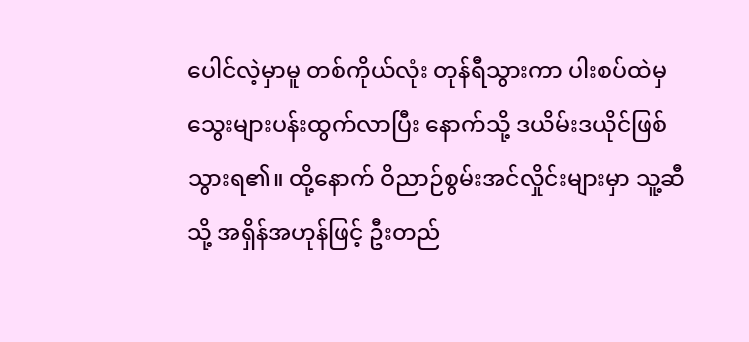ပေါင်လဲ့မှာမူ တစ်ကိုယ်လုံး တုန်ရီသွားကာ ပါးစပ်ထဲမှ သွေးများပန်းထွက်လာပြီး နောက်သို့ ဒယိမ်းဒယိုင်ဖြစ်သွားရ၏။ ထို့နောက် ဝိညာဉ်စွမ်းအင်လှိုင်းများမှာ သူ့ဆီသို့ အရှိန်အဟုန်ဖြင့် ဦးတည်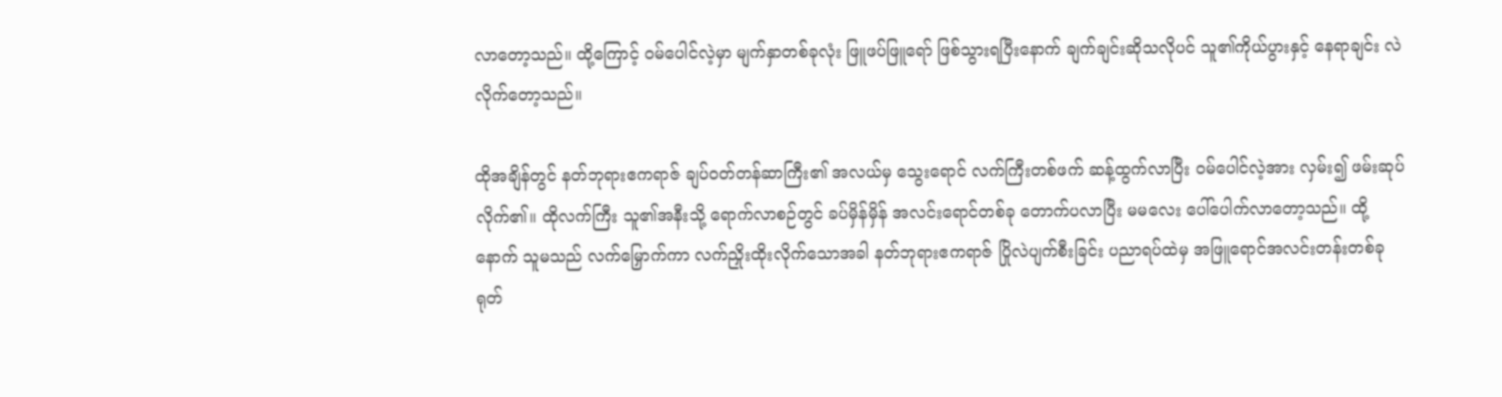လာတော့သည်။ ထို့ကြောင့် ဝမ်ပေါင်လဲ့မှာ မျက်နှာတစ်ခုလုံး ဖြူဖပ်ဖြူရော် ဖြစ်သွားရပြီးနောက် ချက်ချင်းဆိုသလိုပင် သူ၏ကိုယ်ပွားနှင့် နေရာချင်း လဲလိုက်တော့သည်။

ထိုအချိန်တွင် နတ်ဘုရားဧကရာဇ် ချပ်ဝတ်တန်ဆာကြီး၏ အလယ်မှ သွေးရောင် လက်ကြီးတစ်ဖက် ဆန့်ထွက်လာပြီး ဝမ်ပေါင်လဲ့အား လှမ်း၍ ဖမ်းဆုပ်လိုက်၏။ ထိုလက်ကြီး သူ၏အနီးသို့ ရောက်လာစဉ်တွင် ခပ်မှိန်မှိန် အလင်းရောင်တစ်ခု တောက်ပလာပြီး မမလေး ပေါ်ပေါက်လာတော့သည်။ ထို့နောက် သူမသည် လက်မြှောက်ကာ လက်ညှိုးထိုးလိုက်သောအခါ နတ်ဘုရားဧကရာဇ် ပြိုလဲပျက်စီးခြင်း ပညာရပ်ထဲမှ အဖြူရောင်အလင်းတန်းတစ်ခု ရုတ်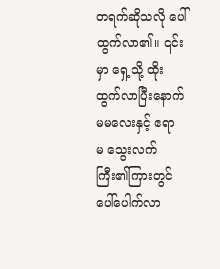တရက်ဆိုသလို ပေါ်ထွက်လာ၏။ ၎င်းမှာ ရှေ့သို့ ထိုးထွက်လာပြီးနောက် မမလေးနှင့် ဧရာမ ‌သွေးလက်ကြီး၏ကြားတွင် ပေါ်ပေါက်လာ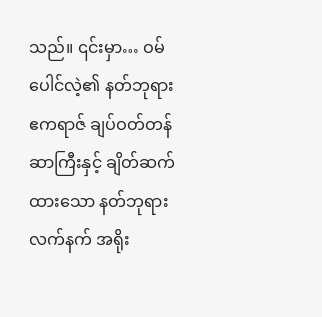သည်။ ၎င်းမှာ… ဝမ်ပေါင်လဲ့၏ နတ်ဘုရားဧကရာဇ် ချပ်ဝတ်တန်ဆာကြီးနှင့် ချိတ်ဆက်ထားသော နတ်ဘုရားလက်နက် အရိုး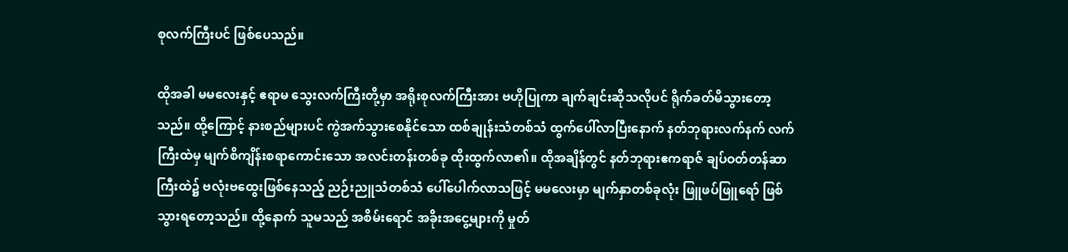စုလက်ကြီးပင် ဖြစ်ပေသည်။

ထိုအခါ မမလေးနှင့် ဧရာမ သွေးလက်ကြီးတို့မှာ အရိုးစုလက်ကြီးအား ဗဟိုပြုကာ ချက်ချင်းဆိုသလိုပင် ရိုက်ခတ်မိသွားတော့သည်။ ထို့ကြောင့် နားစည်များပင် ကွဲအက်သွားစေနိုင်သော ထစ်ချုန်းသံတစ်သံ ထွက်ပေါ်လာပြီးနောက် နတ်ဘုရားလက်နက် လက်ကြီးထဲမှ မျက်စိကျိန်းစရာကောင်းသော အလင်းတန်းတစ်ခု ထိုးထွက်လာ၏။ ထိုအချိန်တွင် နတ်ဘုရားဧကရာဇ် ချပ်ဝတ်တန်ဆာကြီးထဲ၌ ဗလုံးဗထွေးဖြစ်နေသည့် ညဉ်းညူသံတစ်သံ ပေါ်ပေါက်လာသဖြင့် မမလေးမှာ မျက်နှာတစ်ခုလုံး ဖြူဖပ်ဖြူရော် ဖြစ်သွားရတော့သည်။ ထို့နောက် သူမသည် အစိမ်းရောင် အခိုးအငွေ့များကို မှုတ်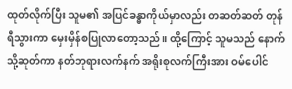ထုတ်လိုက်ပြီး သူမ၏ အပြင်ခန္ဓာကိုယ်မှာလည်း တဆတ်ဆတ် တုန်ရီသွားကာ မှေးမှိန်စပြုလာတော့သည်။ ထို့ကြောင့် သူမသည် နောက်သို့ဆုတ်ကာ နတ်ဘုရားလက်နက် အရိုးစုလက်ကြီးအား ဝမ်ပေါင်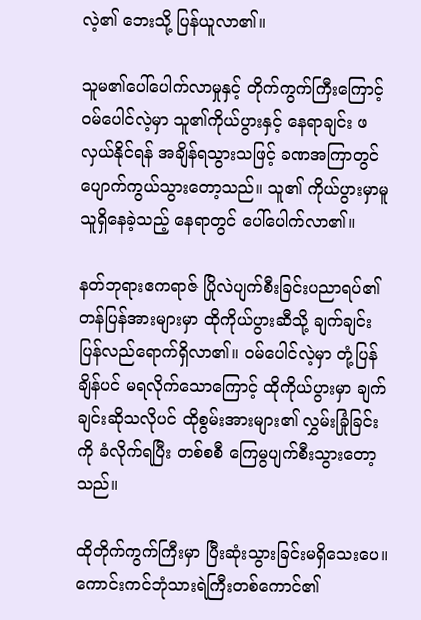လဲ့၏ ဘေးသို့ ပြန်ယူလာ၏။

သူမ၏ပေါ်ပေါက်လာမှုနှင့် တိုက်ကွက်ကြီးကြောင့် ဝမ်ပေါင်လဲ့မှာ သူ၏ကိုယ်ပွားနှင့် နေရာချင်း ဖလှယ်နိုင်ရန် အချိန်ရသွားသဖြင့် ခဏအကြာတွင် ပျောက်ကွယ်သွားတော့သည်။ သူ၏ ကိုယ်ပွားမှာမူ သူရှိနေခဲ့သည့် နေရာတွင် ပေါ်ပေါက်လာ၏။

နတ်ဘုရားဧကရာဇ် ပြိုလဲပျက်စီးခြင်းပညာရပ်၏ တန်ပြန်အားများမှာ ထိုကိုယ်ပွားဆီသို့ ချက်ချင်း ပြန်လည်ရောက်ရှိလာ၏။ ဝမ်ပေါင်လဲ့မှာ တုံ့ပြန်ချိန်ပင် မရလိုက်သောကြောင့် ထိုကိုယ်ပွားမှာ ချက်ချင်းဆိုသလိုပင် ထိုစွမ်းအားများ၏ လွှမ်းခြုံခြင်းကို ခံလိုက်ရပြီး တစ်စစီ ကြေမွပျက်စီးသွားတော့သည်။

ထိုတိုက်ကွက်ကြီးမှာ ပြီးဆုံးသွားခြင်းမရှိသေးပေ။ ကောင်းကင်ဘုံသားရဲကြီးတစ်ကောင်၏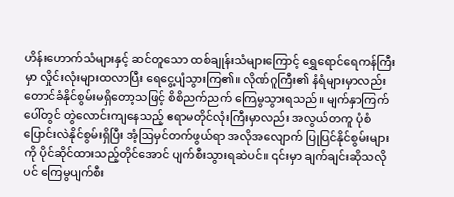ဟိန်းဟောက်သံများနှင့် ဆင်တူသော ထစ်ချုန်းသံများကြောင့် ရွှေရောင်ရေကန်ကြီးမှာ လှိုင်းလုံးများထလာပြီး ရေ‌ငွေ့ပျံသွားကြ၏။ လိုဏ်ဂူကြီး၏ နံရံများမှာလည်း တောင်ခံနိုင်စွမ်းမရှိတော့သဖြင့် စိစိညက်ညက် ကြေမွသွားရသည်။ မျက်နှာကြက်ပေါ်တွင် တွဲလောင်းကျနေသည့် ဧရာမတိုင်လုံးကြီးမှာလည်း အလွယ်တကူ ပုံစံပြောင်းလဲနိုင်စွမ်းရှိပြီး အံ့ဩမှင်တက်ဖွယ်ရာ အလိုအလျောက် ပြုပြင်နိုင်စွမ်းများကို ပိုင်ဆိုင်ထားသည့်တိုင်အောင် ပျက်စီးသွားရဆဲပင်။ ၎င်းမှာ ချက်ချင်းဆိုသလိုပင်‌ ကြေမွပျက်စီး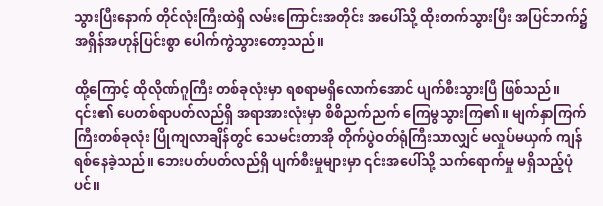သွားပြီးနောက် တိုင်လုံးကြီးထဲရှိ လမ်းကြောင်းအတိုင်း အပေါ်သို့ ထိုးတက်သွားပြီး အပြင်ဘက်၌ အရှိန်အဟုန်ပြင်းစွာ ပေါက်ကွဲသွားတော့သည်။

ထို့ကြောင့် ထိုလိုဏ်ဂူကြီး တစ်ခုလုံးမှာ ရစရာမရှိလောက်အောင် ပျက်စီးသွားပြီ ဖြစ်သည်။ ၎င်း၏ ပေတစ်ရာပတ်လည်ရှိ အရာအားလုံးမှာ စိစိညက်ညက် ကြေမွသွားကြ၏။ မျက်နှာကြက်ကြီးတစ်ခုလုံး ပြိုကျလာချိန်တွင် သေမင်းတာအို တိုက်ပွဲဝတ်ရုံကြီးသာလျှင် မလှုပ်မယှက် ကျန်ရစ်နေခဲ့သည်။ ဘေးပတ်ပတ်လည်ရှိ ပျက်စီးမှုများမှာ ၎င်းအပေါ်သို့ သက်ရောက်မှု မရှိသည့်ပုံပင်။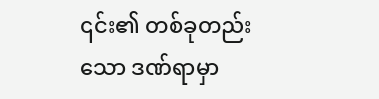၎င်း၏ တစ်ခုတည်းသော ဒဏ်ရာမှာ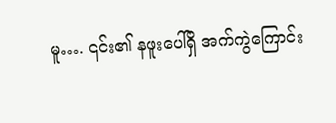မူ…. ၎င်း၏ နဖူးပေါ်ရှိ အက်ကွဲကြောင်း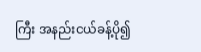ကြီး အနည်းငယ်ခန့်ပို၍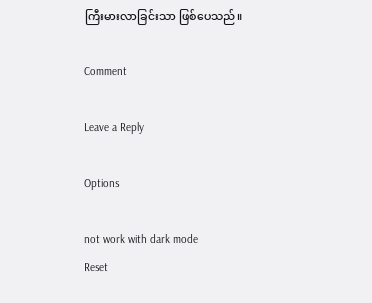ကြီးမားလာခြင်းသာ ဖြစ်ပေသည်။

Comment

Leave a Reply

Options

not work with dark mode
Reset